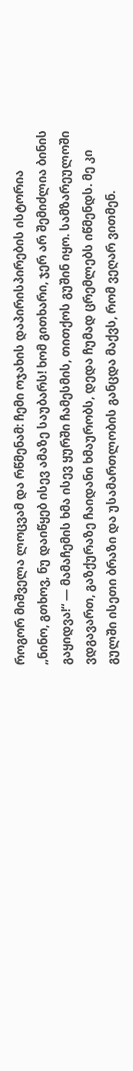როგორ მიშველა ლოცვამ და რწმენამ: ჩემი ოჯახის დაპირისპირების ისტორია
„ნინო, გთხოვ, ნუ დაიწყებ ისევ ამაზე საუბარს! ხომ გითხარი, ჯერ არ შემიძლია ბინის გაყიდვა!“ — მამაჩემის ხმა ისევ ყურში ჩამესმის, თითქოს გუშინ იყო. სამზარეულოში ვდგავართ, გაზქურაზე ჩაიდანი ხმაურობს, დედა ჩუმად ცრემლებს იწმენდს. მე კი გულში ისეთი ბრაზი და უსამართლობის განცდა მაქვს, რომ ვეღარ ვითმენ.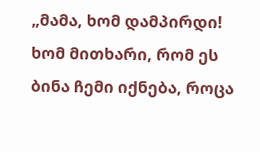„მამა, ხომ დამპირდი! ხომ მითხარი, რომ ეს ბინა ჩემი იქნება, როცა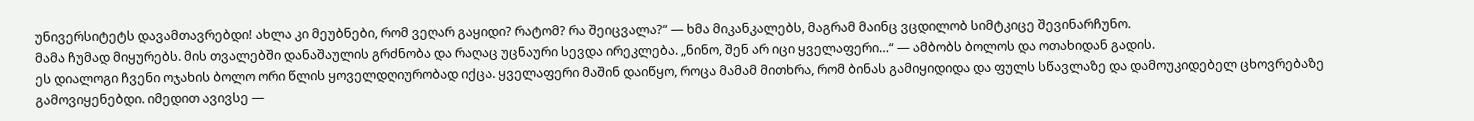უნივერსიტეტს დავამთავრებდი! ახლა კი მეუბნები, რომ ვეღარ გაყიდი? რატომ? რა შეიცვალა?“ — ხმა მიკანკალებს, მაგრამ მაინც ვცდილობ სიმტკიცე შევინარჩუნო.
მამა ჩუმად მიყურებს. მის თვალებში დანაშაულის გრძნობა და რაღაც უცნაური სევდა ირეკლება. „ნინო, შენ არ იცი ყველაფერი…“ — ამბობს ბოლოს და ოთახიდან გადის.
ეს დიალოგი ჩვენი ოჯახის ბოლო ორი წლის ყოველდღიურობად იქცა. ყველაფერი მაშინ დაიწყო, როცა მამამ მითხრა, რომ ბინას გამიყიდიდა და ფულს სწავლაზე და დამოუკიდებელ ცხოვრებაზე გამოვიყენებდი. იმედით ავივსე —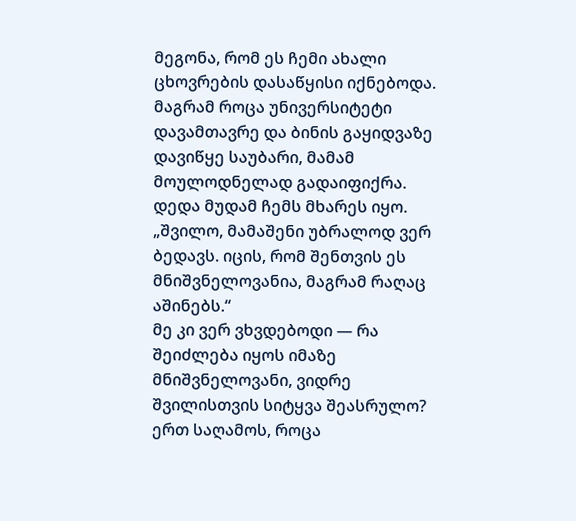მეგონა, რომ ეს ჩემი ახალი ცხოვრების დასაწყისი იქნებოდა. მაგრამ როცა უნივერსიტეტი დავამთავრე და ბინის გაყიდვაზე დავიწყე საუბარი, მამამ მოულოდნელად გადაიფიქრა.
დედა მუდამ ჩემს მხარეს იყო. „შვილო, მამაშენი უბრალოდ ვერ ბედავს. იცის, რომ შენთვის ეს მნიშვნელოვანია, მაგრამ რაღაც აშინებს.“
მე კი ვერ ვხვდებოდი — რა შეიძლება იყოს იმაზე მნიშვნელოვანი, ვიდრე შვილისთვის სიტყვა შეასრულო?
ერთ საღამოს, როცა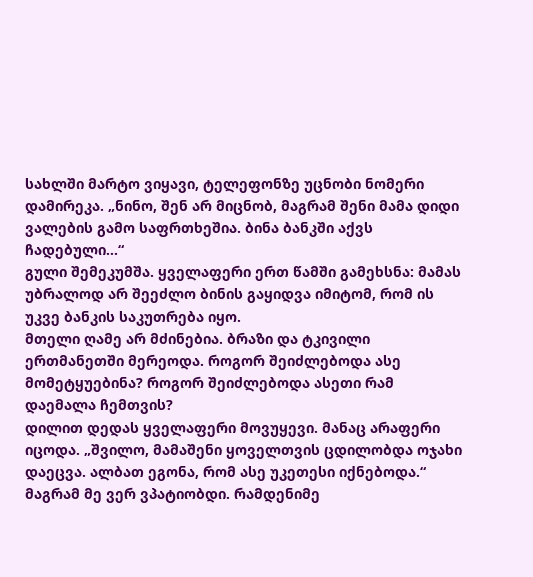სახლში მარტო ვიყავი, ტელეფონზე უცნობი ნომერი დამირეკა. „ნინო, შენ არ მიცნობ, მაგრამ შენი მამა დიდი ვალების გამო საფრთხეშია. ბინა ბანკში აქვს ჩადებული…“
გული შემეკუმშა. ყველაფერი ერთ წამში გამეხსნა: მამას უბრალოდ არ შეეძლო ბინის გაყიდვა იმიტომ, რომ ის უკვე ბანკის საკუთრება იყო.
მთელი ღამე არ მძინებია. ბრაზი და ტკივილი ერთმანეთში მერეოდა. როგორ შეიძლებოდა ასე მომეტყუებინა? როგორ შეიძლებოდა ასეთი რამ დაემალა ჩემთვის?
დილით დედას ყველაფერი მოვუყევი. მანაც არაფერი იცოდა. „შვილო, მამაშენი ყოველთვის ცდილობდა ოჯახი დაეცვა. ალბათ ეგონა, რომ ასე უკეთესი იქნებოდა.“
მაგრამ მე ვერ ვპატიობდი. რამდენიმე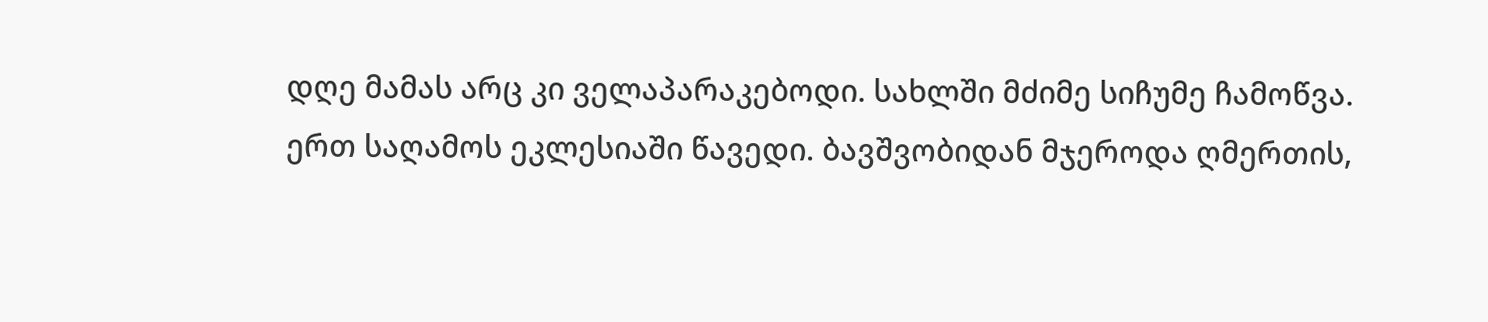დღე მამას არც კი ველაპარაკებოდი. სახლში მძიმე სიჩუმე ჩამოწვა.
ერთ საღამოს ეკლესიაში წავედი. ბავშვობიდან მჯეროდა ღმერთის,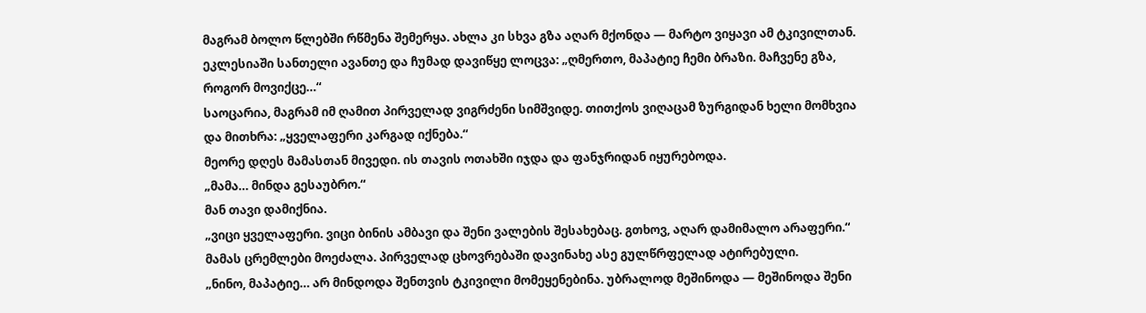მაგრამ ბოლო წლებში რწმენა შემერყა. ახლა კი სხვა გზა აღარ მქონდა — მარტო ვიყავი ამ ტკივილთან.
ეკლესიაში სანთელი ავანთე და ჩუმად დავიწყე ლოცვა: „ღმერთო, მაპატიე ჩემი ბრაზი. მაჩვენე გზა, როგორ მოვიქცე…“
საოცარია, მაგრამ იმ ღამით პირველად ვიგრძენი სიმშვიდე. თითქოს ვიღაცამ ზურგიდან ხელი მომხვია და მითხრა: „ყველაფერი კარგად იქნება.“
მეორე დღეს მამასთან მივედი. ის თავის ოთახში იჯდა და ფანჯრიდან იყურებოდა.
„მამა… მინდა გესაუბრო.“
მან თავი დამიქნია.
„ვიცი ყველაფერი. ვიცი ბინის ამბავი და შენი ვალების შესახებაც. გთხოვ, აღარ დამიმალო არაფერი.“
მამას ცრემლები მოეძალა. პირველად ცხოვრებაში დავინახე ასე გულწრფელად ატირებული.
„ნინო, მაპატიე… არ მინდოდა შენთვის ტკივილი მომეყენებინა. უბრალოდ მეშინოდა — მეშინოდა შენი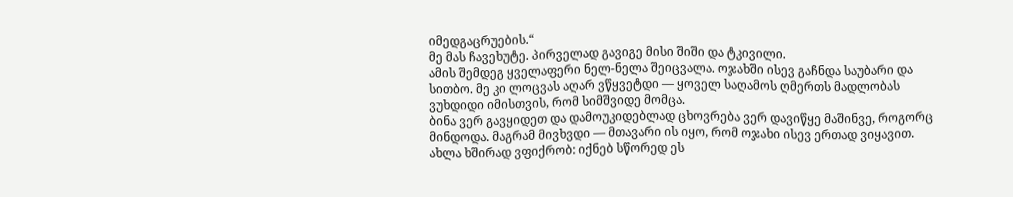იმედგაცრუების.“
მე მას ჩავეხუტე. პირველად გავიგე მისი შიში და ტკივილი.
ამის შემდეგ ყველაფერი ნელ-ნელა შეიცვალა. ოჯახში ისევ გაჩნდა საუბარი და სითბო. მე კი ლოცვას აღარ ვწყვეტდი — ყოველ საღამოს ღმერთს მადლობას ვუხდიდი იმისთვის, რომ სიმშვიდე მომცა.
ბინა ვერ გავყიდეთ და დამოუკიდებლად ცხოვრება ვერ დავიწყე მაშინვე, როგორც მინდოდა. მაგრამ მივხვდი — მთავარი ის იყო, რომ ოჯახი ისევ ერთად ვიყავით.
ახლა ხშირად ვფიქრობ: იქნებ სწორედ ეს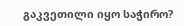გაკვეთილი იყო საჭირო?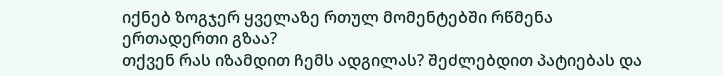იქნებ ზოგჯერ ყველაზე რთულ მომენტებში რწმენა ერთადერთი გზაა?
თქვენ რას იზამდით ჩემს ადგილას? შეძლებდით პატიებას და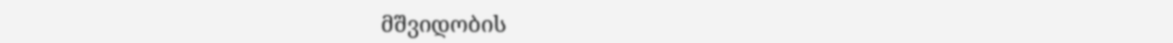მშვიდობის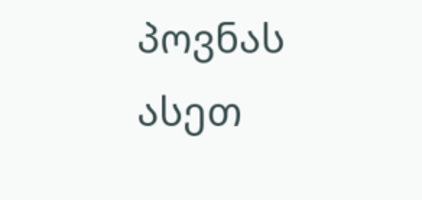პოვნას ასეთ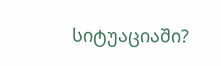სიტუაციაში?